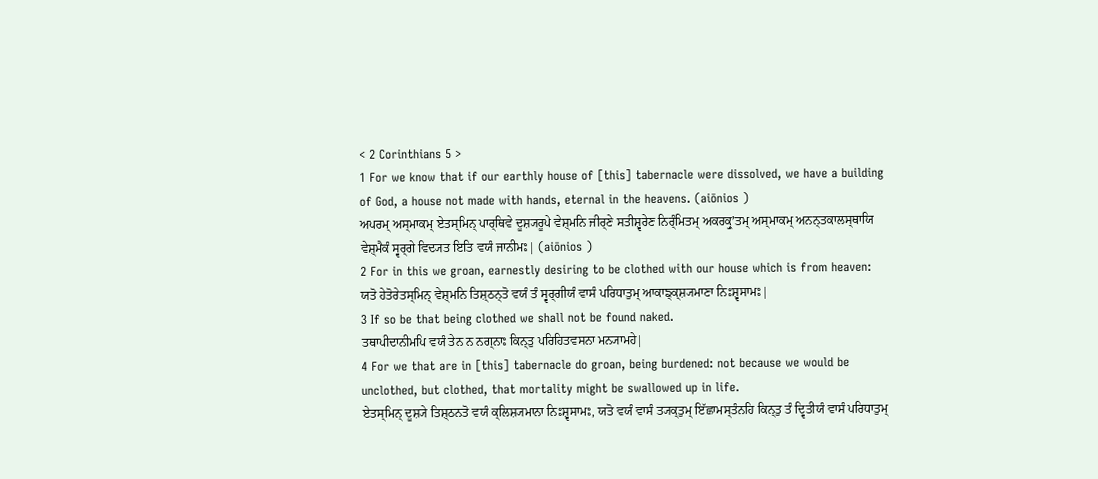< 2 Corinthians 5 >
1 For we know that if our earthly house of [this] tabernacle were dissolved, we have a building of God, a house not made with hands, eternal in the heavens. (aiōnios )
ਅਪਰਮ੍ ਅਸ੍ਮਾਕਮ੍ ਏਤਸ੍ਮਿਨ੍ ਪਾਰ੍ਥਿਵੇ ਦੂਸ਼੍ਯਰੂਪੇ ਵੇਸ਼੍ਮਨਿ ਜੀਰ੍ਣੇ ਸਤੀਸ਼੍ਵਰੇਣ ਨਿਰ੍ੰਮਿਤਮ੍ ਅਕਰਕ੍ਰੁʼਤਮ੍ ਅਸ੍ਮਾਕਮ੍ ਅਨਨ੍ਤਕਾਲਸ੍ਥਾਯਿ ਵੇਸ਼੍ਮੈਕੰ ਸ੍ਵਰ੍ਗੇ ਵਿਦ੍ਯਤ ਇਤਿ ਵਯੰ ਜਾਨੀਮਃ| (aiōnios )
2 For in this we groan, earnestly desiring to be clothed with our house which is from heaven:
ਯਤੋ ਹੇਤੋਰੇਤਸ੍ਮਿਨ੍ ਵੇਸ਼੍ਮਨਿ ਤਿਸ਼੍ਠਨ੍ਤੋ ਵਯੰ ਤੰ ਸ੍ਵਰ੍ਗੀਯੰ ਵਾਸੰ ਪਰਿਧਾਤੁਮ੍ ਆਕਾਙ੍ਕ੍ਸ਼੍ਯਮਾਣਾ ਨਿਃਸ਼੍ਵਸਾਮਃ|
3 If so be that being clothed we shall not be found naked.
ਤਥਾਪੀਦਾਨੀਮਪਿ ਵਯੰ ਤੇਨ ਨ ਨਗ੍ਨਾਃ ਕਿਨ੍ਤੁ ਪਰਿਹਿਤਵਸਨਾ ਮਨ੍ਯਾਮਹੇ|
4 For we that are in [this] tabernacle do groan, being burdened: not because we would be unclothed, but clothed, that mortality might be swallowed up in life.
ਏਤਸ੍ਮਿਨ੍ ਦੂਸ਼੍ਯੇ ਤਿਸ਼੍ਠਨਤੋ ਵਯੰ ਕ੍ਲਿਸ਼੍ਯਮਾਨਾ ਨਿਃਸ਼੍ਵਸਾਮਃ, ਯਤੋ ਵਯੰ ਵਾਸੰ ਤ੍ਯਕ੍ਤੁਮ੍ ਇੱਛਾਮਸ੍ਤੰਨਹਿ ਕਿਨ੍ਤੁ ਤੰ ਦ੍ਵਿਤੀਯੰ ਵਾਸੰ ਪਰਿਧਾਤੁਮ੍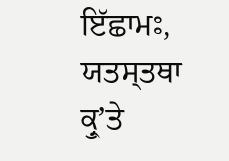ਇੱਛਾਮਃ, ਯਤਸ੍ਤਥਾ ਕ੍ਰੁʼਤੇ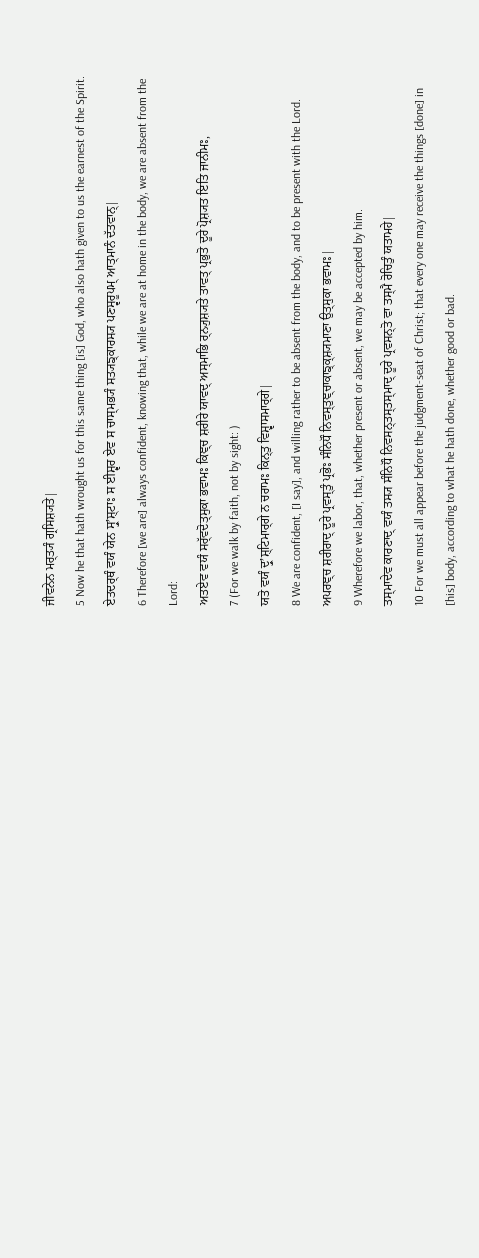ਜੀਵਨੇਨ ਮਰ੍ਤ੍ਯੰ ਗ੍ਰਸਿਸ਼੍ਯਤੇ|
5 Now he that hath wrought us for this same thing [is] God, who also hath given to us the earnest of the Spirit.
ਏਤਦਰ੍ਥੰ ਵਯੰ ਯੇਨ ਸ੍ਰੁʼਸ਼੍ਟਾਃ ਸ ਈਸ਼੍ਵਰ ਏਵ ਸ ਚਾਸ੍ਮਭ੍ਯੰ ਸਤ੍ਯਙ੍ਕਾਰਸ੍ਯ ਪਣਸ੍ਵਰੂਪਮ੍ ਆਤ੍ਮਾਨੰ ਦੱਤਵਾਨ੍|
6 Therefore [we are] always confident, knowing that, while we are at home in the body, we are absent from the Lord:
ਅਤਏਵ ਵਯੰ ਸਰ੍ੱਵਦੋਤ੍ਸੁਕਾ ਭਵਾਮਃ ਕਿਞ੍ਚ ਸ਼ਰੀਰੇ ਯਾਵਦ੍ ਅਸ੍ਮਾਭਿ ਰ੍ਨ੍ਯੁਸ਼੍ਯਤੇ ਤਾਵਤ੍ ਪ੍ਰਭੁਤੋ ਦੂਰੇ ਪ੍ਰੋਸ਼੍ਯਤ ਇਤਿ ਜਾਨੀਮਃ,
7 (For we walk by faith, not by sight: )
ਯਤੋ ਵਯੰ ਦ੍ਰੁʼਸ਼੍ਟਿਮਾਰ੍ਗੇ ਨ ਚਰਾਮਃ ਕਿਨ੍ਤੁ ਵਿਸ਼੍ਵਾਸਮਾਰ੍ਗੇ|
8 We are confident, [I say], and willing rather to be absent from the body, and to be present with the Lord.
ਅਪਰਞ੍ਚ ਸ਼ਰੀਰਾਦ੍ ਦੂਰੇ ਪ੍ਰਵਸ੍ਤੁੰ ਪ੍ਰਭੋਃ ਸੰਨਿਧੌ ਨਿਵਸ੍ਤੁਞ੍ਚਾਕਾਙ੍ਕ੍ਸ਼੍ਯਮਾਣਾ ਉਤ੍ਸੁਕਾ ਭਵਾਮਃ|
9 Wherefore we labor, that, whether present or absent, we may be accepted by him.
ਤਸ੍ਮਾਦੇਵ ਕਾਰਣਾਦ੍ ਵਯੰ ਤਸ੍ਯ ਸੰਨਿਧੌ ਨਿਵਸਨ੍ਤਸ੍ਤਸ੍ਮਾਦ੍ ਦੂਰੇ ਪ੍ਰਵਸਨ੍ਤੋ ਵਾ ਤਸ੍ਮੈ ਰੋਚਿਤੁੰ ਯਤਾਮਹੇ|
10 For we must all appear before the judgment-seat of Christ; that every one may receive the things [done] in [his] body, according to what he hath done, whether good or bad.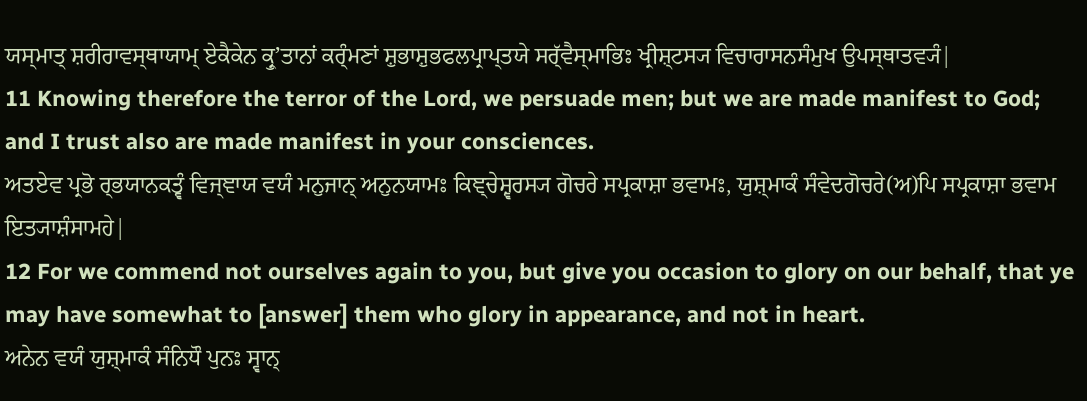ਯਸ੍ਮਾਤ੍ ਸ਼ਰੀਰਾਵਸ੍ਥਾਯਾਮ੍ ਏਕੈਕੇਨ ਕ੍ਰੁʼਤਾਨਾਂ ਕਰ੍ੰਮਣਾਂ ਸ਼ੁਭਾਸ਼ੁਭਫਲਪ੍ਰਾਪ੍ਤਯੇ ਸਰ੍ੱਵੈਸ੍ਮਾਭਿਃ ਖ੍ਰੀਸ਼੍ਟਸ੍ਯ ਵਿਚਾਰਾਸਨਸੰਮੁਖ ਉਪਸ੍ਥਾਤਵ੍ਯੰ|
11 Knowing therefore the terror of the Lord, we persuade men; but we are made manifest to God; and I trust also are made manifest in your consciences.
ਅਤਏਵ ਪ੍ਰਭੋ ਰ੍ਭਯਾਨਕਤ੍ਵੰ ਵਿਜ੍ਞਾਯ ਵਯੰ ਮਨੁਜਾਨ੍ ਅਨੁਨਯਾਮਃ ਕਿਞ੍ਚੇਸ਼੍ਵਰਸ੍ਯ ਗੋਚਰੇ ਸਪ੍ਰਕਾਸ਼ਾ ਭਵਾਮਃ, ਯੁਸ਼੍ਮਾਕੰ ਸੰਵੇਦਗੋਚਰੇ(ਅ)ਪਿ ਸਪ੍ਰਕਾਸ਼ਾ ਭਵਾਮ ਇਤ੍ਯਾਸ਼ੰਸਾਮਹੇ|
12 For we commend not ourselves again to you, but give you occasion to glory on our behalf, that ye may have somewhat to [answer] them who glory in appearance, and not in heart.
ਅਨੇਨ ਵਯੰ ਯੁਸ਼੍ਮਾਕੰ ਸੰਨਿਧੌ ਪੁਨਃ ਸ੍ਵਾਨ੍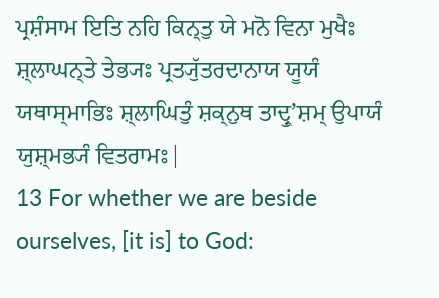ਪ੍ਰਸ਼ੰਸਾਮ ਇਤਿ ਨਹਿ ਕਿਨ੍ਤੁ ਯੇ ਮਨੋ ਵਿਨਾ ਮੁਖੈਃ ਸ਼੍ਲਾਘਨ੍ਤੇ ਤੇਭ੍ਯਃ ਪ੍ਰਤ੍ਯੁੱਤਰਦਾਨਾਯ ਯੂਯੰ ਯਥਾਸ੍ਮਾਭਿਃ ਸ਼੍ਲਾਘਿਤੁੰ ਸ਼ਕ੍ਨੁਥ ਤਾਦ੍ਰੁʼਸ਼ਮ੍ ਉਪਾਯੰ ਯੁਸ਼੍ਮਭ੍ਯੰ ਵਿਤਰਾਮਃ|
13 For whether we are beside ourselves, [it is] to God: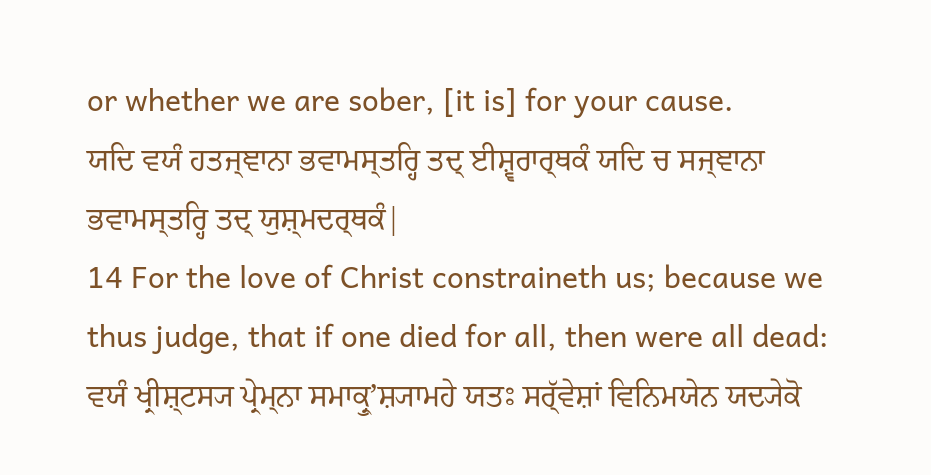or whether we are sober, [it is] for your cause.
ਯਦਿ ਵਯੰ ਹਤਜ੍ਞਾਨਾ ਭਵਾਮਸ੍ਤਰ੍ਹਿ ਤਦ੍ ਈਸ਼੍ਵਰਾਰ੍ਥਕੰ ਯਦਿ ਚ ਸਜ੍ਞਾਨਾ ਭਵਾਮਸ੍ਤਰ੍ਹਿ ਤਦ੍ ਯੁਸ਼੍ਮਦਰ੍ਥਕੰ|
14 For the love of Christ constraineth us; because we thus judge, that if one died for all, then were all dead:
ਵਯੰ ਖ੍ਰੀਸ਼੍ਟਸ੍ਯ ਪ੍ਰੇਮ੍ਨਾ ਸਮਾਕ੍ਰੁʼਸ਼੍ਯਾਮਹੇ ਯਤਃ ਸਰ੍ੱਵੇਸ਼ਾਂ ਵਿਨਿਮਯੇਨ ਯਦ੍ਯੇਕੋ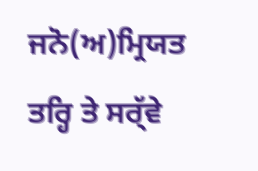ਜਨੋ(ਅ)ਮ੍ਰਿਯਤ ਤਰ੍ਹਿ ਤੇ ਸਰ੍ੱਵੇ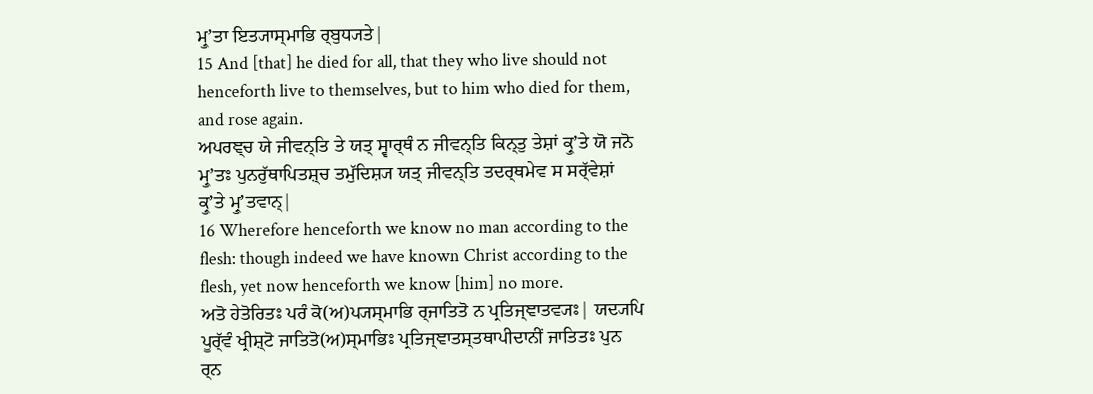ਮ੍ਰੁʼਤਾ ਇਤ੍ਯਾਸ੍ਮਾਭਿ ਰ੍ਬੁਧ੍ਯਤੇ|
15 And [that] he died for all, that they who live should not henceforth live to themselves, but to him who died for them, and rose again.
ਅਪਰਞ੍ਚ ਯੇ ਜੀਵਨ੍ਤਿ ਤੇ ਯਤ੍ ਸ੍ਵਾਰ੍ਥੰ ਨ ਜੀਵਨ੍ਤਿ ਕਿਨ੍ਤੁ ਤੇਸ਼ਾਂ ਕ੍ਰੁʼਤੇ ਯੋ ਜਨੋ ਮ੍ਰੁʼਤਃ ਪੁਨਰੁੱਥਾਪਿਤਸ਼੍ਚ ਤਮੁੱਦਿਸ਼੍ਯ ਯਤ੍ ਜੀਵਨ੍ਤਿ ਤਦਰ੍ਥਮੇਵ ਸ ਸਰ੍ੱਵੇਸ਼ਾਂ ਕ੍ਰੁʼਤੇ ਮ੍ਰੁʼਤਵਾਨ੍|
16 Wherefore henceforth we know no man according to the flesh: though indeed we have known Christ according to the flesh, yet now henceforth we know [him] no more.
ਅਤੋ ਹੇਤੋਰਿਤਃ ਪਰੰ ਕੋ(ਅ)ਪ੍ਯਸ੍ਮਾਭਿ ਰ੍ਜਾਤਿਤੋ ਨ ਪ੍ਰਤਿਜ੍ਞਾਤਵ੍ਯਃ| ਯਦ੍ਯਪਿ ਪੂਰ੍ੱਵੰ ਖ੍ਰੀਸ਼੍ਟੋ ਜਾਤਿਤੋ(ਅ)ਸ੍ਮਾਭਿਃ ਪ੍ਰਤਿਜ੍ਞਾਤਸ੍ਤਥਾਪੀਦਾਨੀਂ ਜਾਤਿਤਃ ਪੁਨ ਰ੍ਨ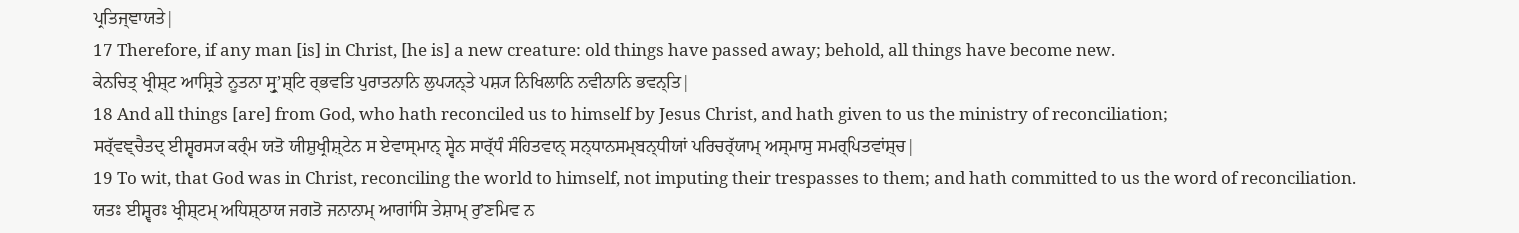ਪ੍ਰਤਿਜ੍ਞਾਯਤੇ|
17 Therefore, if any man [is] in Christ, [he is] a new creature: old things have passed away; behold, all things have become new.
ਕੇਨਚਿਤ੍ ਖ੍ਰੀਸ਼੍ਟ ਆਸ਼੍ਰਿਤੇ ਨੂਤਨਾ ਸ੍ਰੁʼਸ਼੍ਟਿ ਰ੍ਭਵਤਿ ਪੁਰਾਤਨਾਨਿ ਲੁਪ੍ਯਨ੍ਤੇ ਪਸ਼੍ਯ ਨਿਖਿਲਾਨਿ ਨਵੀਨਾਨਿ ਭਵਨ੍ਤਿ|
18 And all things [are] from God, who hath reconciled us to himself by Jesus Christ, and hath given to us the ministry of reconciliation;
ਸਰ੍ੱਵਞ੍ਚੈਤਦ੍ ਈਸ਼੍ਵਰਸ੍ਯ ਕਰ੍ੰਮ ਯਤੋ ਯੀਸ਼ੁਖ੍ਰੀਸ਼੍ਟੇਨ ਸ ਏਵਾਸ੍ਮਾਨ੍ ਸ੍ਵੇਨ ਸਾਰ੍ੱਧੰ ਸੰਹਿਤਵਾਨ੍ ਸਨ੍ਧਾਨਸਮ੍ਬਨ੍ਧੀਯਾਂ ਪਰਿਚਰ੍ੱਯਾਮ੍ ਅਸ੍ਮਾਸੁ ਸਮਰ੍ਪਿਤਵਾਂਸ਼੍ਚ|
19 To wit, that God was in Christ, reconciling the world to himself, not imputing their trespasses to them; and hath committed to us the word of reconciliation.
ਯਤਃ ਈਸ਼੍ਵਰਃ ਖ੍ਰੀਸ਼੍ਟਮ੍ ਅਧਿਸ਼੍ਠਾਯ ਜਗਤੋ ਜਨਾਨਾਮ੍ ਆਗਾਂਸਿ ਤੇਸ਼ਾਮ੍ ਰੁʼਣਮਿਵ ਨ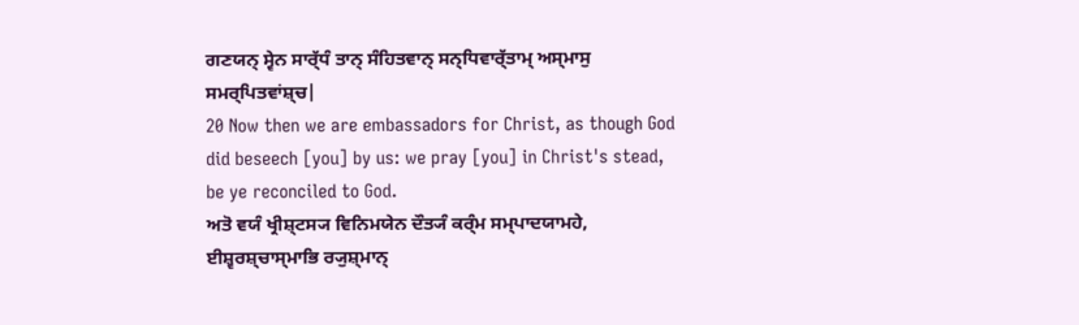ਗਣਯਨ੍ ਸ੍ਵੇਨ ਸਾਰ੍ੱਧੰ ਤਾਨ੍ ਸੰਹਿਤਵਾਨ੍ ਸਨ੍ਧਿਵਾਰ੍ੱਤਾਮ੍ ਅਸ੍ਮਾਸੁ ਸਮਰ੍ਪਿਤਵਾਂਸ਼੍ਚ|
20 Now then we are embassadors for Christ, as though God did beseech [you] by us: we pray [you] in Christ's stead, be ye reconciled to God.
ਅਤੋ ਵਯੰ ਖ੍ਰੀਸ਼੍ਟਸ੍ਯ ਵਿਨਿਮਯੇਨ ਦੌਤ੍ਯੰ ਕਰ੍ੰਮ ਸਮ੍ਪਾਦਯਾਮਹੇ, ਈਸ਼੍ਵਰਸ਼੍ਚਾਸ੍ਮਾਭਿ ਰ੍ਯੁਸ਼੍ਮਾਨ੍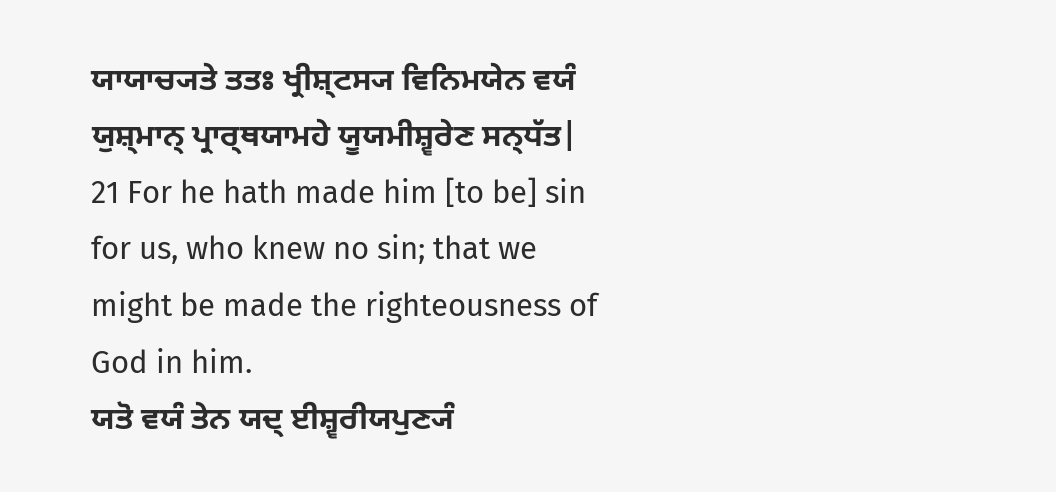ਯਾਯਾਚ੍ਯਤੇ ਤਤਃ ਖ੍ਰੀਸ਼੍ਟਸ੍ਯ ਵਿਨਿਮਯੇਨ ਵਯੰ ਯੁਸ਼੍ਮਾਨ੍ ਪ੍ਰਾਰ੍ਥਯਾਮਹੇ ਯੂਯਮੀਸ਼੍ਵਰੇਣ ਸਨ੍ਧੱਤ|
21 For he hath made him [to be] sin for us, who knew no sin; that we might be made the righteousness of God in him.
ਯਤੋ ਵਯੰ ਤੇਨ ਯਦ੍ ਈਸ਼੍ਵਰੀਯਪੁਣ੍ਯੰ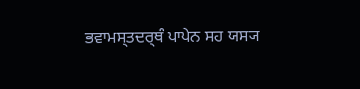ਭਵਾਮਸ੍ਤਦਰ੍ਥੰ ਪਾਪੇਨ ਸਹ ਯਸ੍ਯ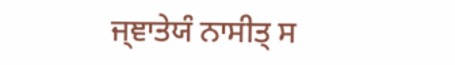ਜ੍ਞਾਤੇਯੰ ਨਾਸੀਤ੍ ਸ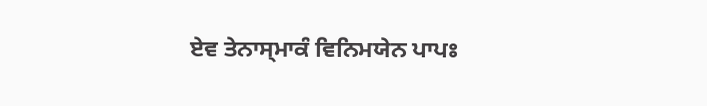ਏਵ ਤੇਨਾਸ੍ਮਾਕੰ ਵਿਨਿਮਯੇਨ ਪਾਪਃ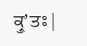ਕ੍ਰੁʼਤਃ|